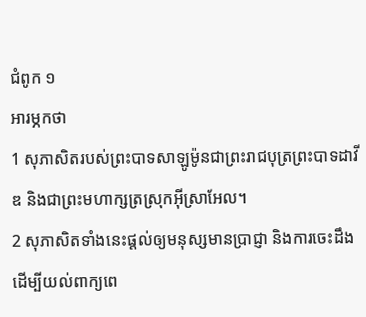ជំពូក ១
អារម្ភកថា
1 សុភាសិតរបស់ព្រះបាទសាឡូម៉ូនជាព្រះរាជបុត្រព្រះបាទដាវីឌ និងជាព្រះមហាក្សត្រស្រុកអ៊ីស្រាអែល។
2 សុភាសិតទាំងនេះផ្ដល់ឲ្យមនុស្សមានប្រាជ្ញា និងការចេះដឹង ដើម្បីយល់ពាក្យពេ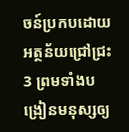ចន៍ប្រកបដោយអត្ថន័យជ្រៅជ្រះ 3 ព្រមទាំងបង្រៀនមនុស្សឲ្យ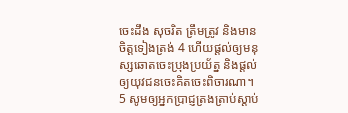ចេះដឹង សុចរិត ត្រឹមត្រូវ និងមានចិត្តទៀងត្រង់ 4 ហើយផ្តល់ឲ្យមនុស្សឆោតចេះប្រុងប្រយ័ត្ន និងផ្តល់ឲ្យយុវជនចេះគិតចេះពិចារណា។
5 សូមឲ្យអ្នកប្រាជ្ញត្រងត្រាប់ស្ដាប់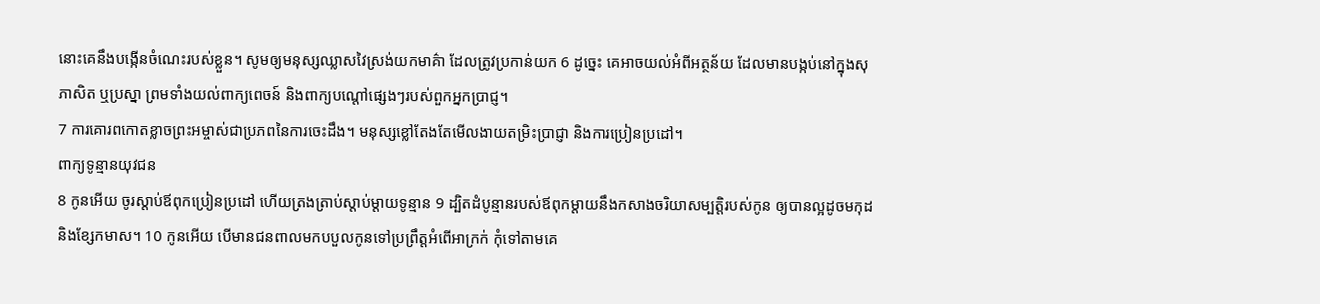នោះគេនឹងបង្កើនចំណេះរបស់ខ្លួន។ សូមឲ្យមនុស្សឈ្លាសវៃស្រង់យកមាគ៌ា ដែលត្រូវប្រកាន់យក 6 ដូច្នេះ គេអាចយល់អំពីអត្ថន័យ ដែលមានបង្កប់នៅក្នុងសុភាសិត ឬប្រស្នា ព្រមទាំងយល់ពាក្យពេចន៍ និងពាក្យបណ្តៅផ្សេងៗរបស់ពួកអ្នកប្រាជ្ញ។
7 ការគោរពកោតខ្លាចព្រះអម្ចាស់ជាប្រភពនៃការចេះដឹង។ មនុស្សខ្លៅតែងតែមើលងាយតម្រិះប្រាជ្ញា និងការប្រៀនប្រដៅ។
ពាក្យទូន្មានយុវជន
8 កូនអើយ ចូរស្ដាប់ឪពុកប្រៀនប្រដៅ ហើយត្រងត្រាប់ស្ដាប់ម្ដាយទូន្មាន 9 ដ្បិតដំបូន្មានរបស់ឪពុកម្ដាយនឹងកសាងចរិយាសម្បត្តិរបស់កូន ឲ្យបានល្អដូចមកុដ និងខ្សែកមាស។ 10 កូនអើយ បើមានជនពាលមកបបួលកូនទៅប្រព្រឹត្តអំពើអាក្រក់ កុំទៅតាមគេ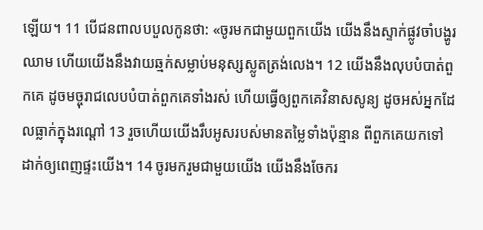ឡើយ។ 11 បើជនពាលបបួលកូនថា: «ចូរមកជាមួយពួកយើង យើងនឹងស្ទាក់ផ្លូវចាំបង្ហូរឈាម ហើយយើងនឹងវាយឆ្មក់សម្លាប់មនុស្សស្លូតត្រង់លេង។ 12 យើងនឹងលុបបំបាត់ពួកគេ ដូចមច្ចុរាជលេបបំបាត់ពួកគេទាំងរស់ ហើយធ្វើឲ្យពួកគេវិនាសសូន្យ ដូចអស់អ្នកដែលធ្លាក់ក្នុងរណ្ដៅ 13 រួចហើយយើងរឹបអូសរបស់មានតម្លៃទាំងប៉ុន្មាន ពីពួកគេយកទៅដាក់ឲ្យពេញផ្ទះយើង។ 14 ចូរមករួមជាមួយយើង យើងនឹងចែករ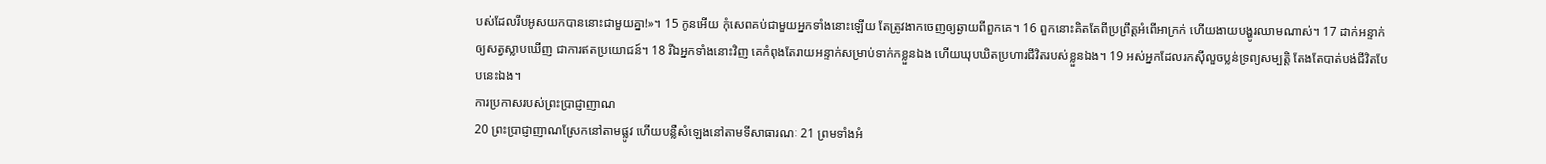បស់ដែលរឹបអូសយកបាននោះជាមួយគ្នា!»។ 15 កូនអើយ កុំសេពគប់ជាមួយអ្នកទាំងនោះឡើយ តែត្រូវងាកចេញឲ្យឆ្ងាយពីពួកគេ។ 16 ពួកនោះគិតតែពីប្រព្រឹត្តអំពើអាក្រក់ ហើយងាយបង្ហូរឈាមណាស់។ 17 ដាក់អន្ទាក់ឲ្យសត្វស្លាបឃើញ ជាការឥតប្រយោជន៍។ 18 រីឯអ្នកទាំងនោះវិញ គេកំពុងតែរាយអន្ទាក់សម្រាប់ទាក់កខ្លួនឯង ហើយឃុបឃិតប្រហារជីវិតរបស់ខ្លួនឯង។ 19 អស់អ្នកដែលរកស៊ីលួចប្លន់ទ្រព្យសម្បត្តិ តែងតែបាត់បង់ជីវិតបែបនេះឯង។
ការប្រកាសរបស់ព្រះប្រាជ្ញាញាណ
20 ព្រះប្រាជ្ញាញាណស្រែកនៅតាមផ្លូវ ហើយបន្លឺសំឡេងនៅតាមទីសាធារណៈ 21 ព្រមទាំងអំ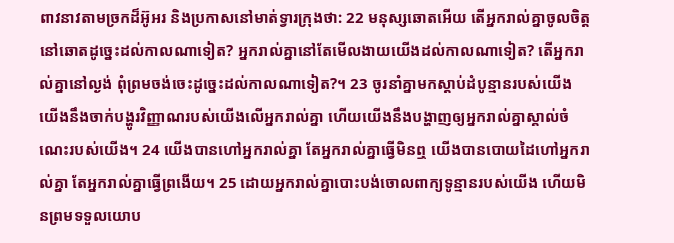ពាវនាវតាមច្រកដ៏អ៊ូអរ និងប្រកាសនៅមាត់ទ្វារក្រុងថា: 22 មនុស្សឆោតអើយ តើអ្នករាល់គ្នាចូលចិត្តនៅឆោតដូច្នេះដល់កាលណាទៀត? អ្នករាល់គ្នានៅតែមើលងាយយើងដល់កាលណាទៀត? តើអ្នករាល់គ្នានៅល្ងង់ ពុំព្រមចង់ចេះដូច្នេះដល់កាលណាទៀត?។ 23 ចូរនាំគ្នាមកស្ដាប់ដំបូន្មានរបស់យើង យើងនឹងចាក់បង្ហូរវិញ្ញាណរបស់យើងលើអ្នករាល់គ្នា ហើយយើងនឹងបង្ហាញឲ្យអ្នករាល់គ្នាស្គាល់ចំណេះរបស់យើង។ 24 យើងបានហៅអ្នករាល់គ្នា តែអ្នករាល់គ្នាធ្វើមិនឮ យើងបានបោយដៃហៅអ្នករាល់គ្នា តែអ្នករាល់គ្នាធ្វើព្រងើយ។ 25 ដោយអ្នករាល់គ្នាបោះបង់ចោលពាក្យទូន្មានរបស់យើង ហើយមិនព្រមទទួលយោប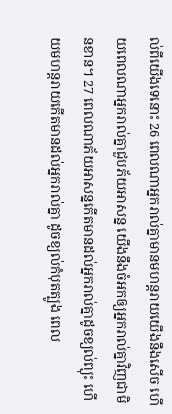ល់ពីយើងទេនោះ 26 ពេលណាអ្នករាល់គ្នាមានមហន្តរាយយើងនឹងសើច ហើយពេលណាអ្នករាល់គ្នាជួបភ័យអាសន្ន យើងនឹងចំអកឲ្យអ្នករាល់គ្នាវិញជាមិនខាន។ 27 ពេលណាភ័យអាសន្នកើតមានដល់អ្នករាល់គ្នាដូចខ្យល់ព្យុះ ហើយមហន្តរាយកើតមានដល់អ្នករាល់គ្នា ដូចខ្យល់កំបុតត្បូង ពេល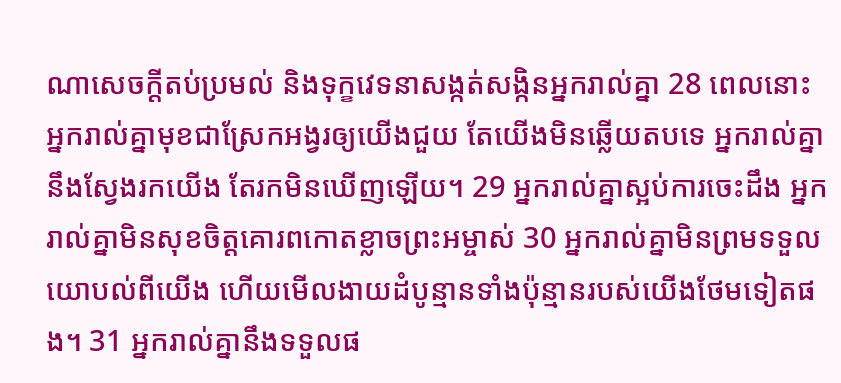ណាសេចក្ដីតប់ប្រមល់ និងទុក្ខវេទនាសង្កត់សង្កិនអ្នករាល់គ្នា 28 ពេលនោះ អ្នករាល់គ្នាមុខជាស្រែកអង្វរឲ្យយើងជួយ តែយើងមិនឆ្លើយតបទេ អ្នករាល់គ្នានឹងស្វែងរកយើង តែរកមិនឃើញឡើយ។ 29 អ្នករាល់គ្នាស្អប់ការចេះដឹង អ្នករាល់គ្នាមិនសុខចិត្តគោរពកោតខ្លាចព្រះអម្ចាស់ 30 អ្នករាល់គ្នាមិនព្រមទទួលយោបល់ពីយើង ហើយមើលងាយដំបូន្មានទាំងប៉ុន្មានរបស់យើងថែមទៀតផង។ 31 អ្នករាល់គ្នានឹងទទួលផ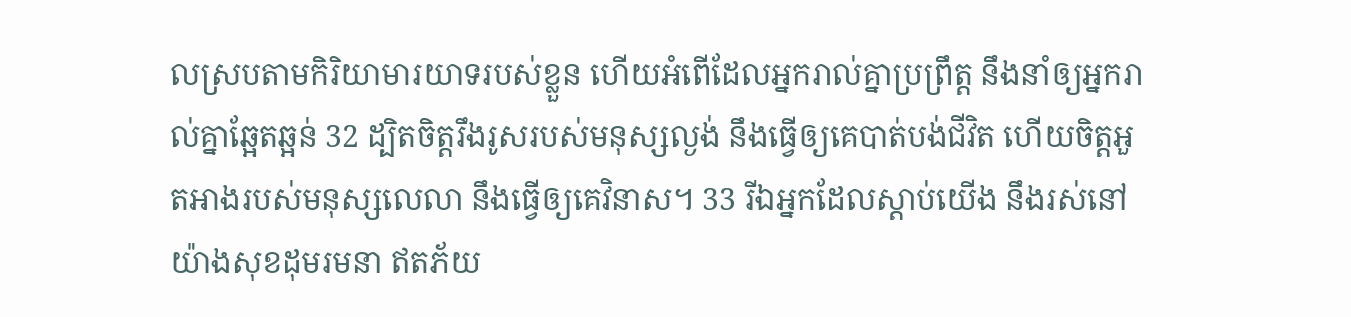លស្របតាមកិរិយាមារយាទរបស់ខ្លួន ហើយអំពើដែលអ្នករាល់គ្នាប្រព្រឹត្ត នឹងនាំឲ្យអ្នករាល់គ្នាឆ្អែតឆ្អន់ 32 ដ្បិតចិត្តរឹងរូសរបស់មនុស្សល្ងង់ នឹងធ្វើឲ្យគេបាត់បង់ជីវិត ហើយចិត្តអួតអាងរបស់មនុស្សលេលា នឹងធ្វើឲ្យគេវិនាស។ 33 រីឯអ្នកដែលស្ដាប់យើង នឹងរស់នៅយ៉ាងសុខដុមរមនា ឥតភ័យ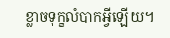ខ្លាចទុក្ខលំបាកអ្វីឡើយ។